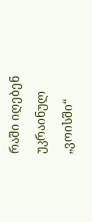რაში იღებენ უკრაინულ „ვოისში“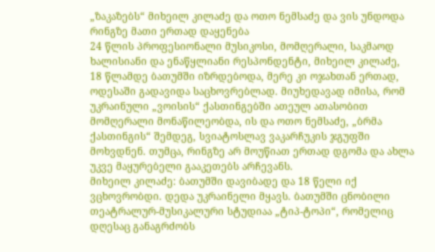„ზაკაზებს“ მიხეილ კილაძე და ოთო ნემსაძე და ვის უნდოდა რინგზე მათი ერთად დაყენება
24 წლის პროფესიონალი მუსიკოსი, მომღერალი, საკმაოდ ხალისიანი და ენაწყლიანი რესპონდენტი, მიხეილ კილაძე, 18 წლამდე ბათუმში იზრდებოდა, მერე კი ოჯახთან ერთად, ოდესაში გადავიდა საცხოვრებლად. მიუხედავად იმისა, რომ უკრაინული „ვოისის“ ქასთინგებში ათეულ ათასობით მომღერალი მონაწილეობდა, ის და ოთო ნემსაძე, „ბრმა ქასთინგის“ შემდეგ, სვიატოსლავ ვაკარჩუკის ჯგუფში მოხვდნენ. თუმცა‚ რინგზე არ მოუწიათ ერთად დგომა და ახლა უკვე მაყურებელი გააკეთებს არჩევანს.
მიხეილ კილაძე: ბათუმში დავიბადე და 18 წელი იქ ვცხოვრობდი. დედა უკრაინელი მყავს. ბათუმში ცნობილი თეატრალურ-მუსიკალური სტუდიაა „ტიპ-ტოპი“, რომელიც დღესაც განაგრძობს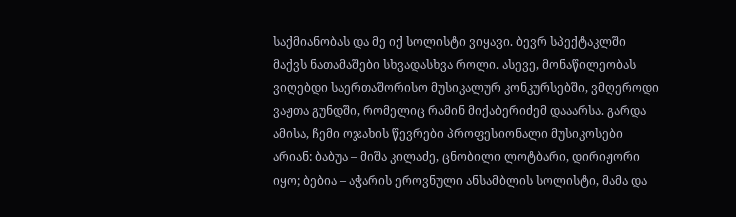საქმიანობას და მე იქ სოლისტი ვიყავი. ბევრ სპექტაკლში მაქვს ნათამაშები სხვადასხვა როლი. ასევე‚ მონაწილეობას ვიღებდი საერთაშორისო მუსიკალურ კონკურსებში, ვმღეროდი ვაჟთა გუნდში, რომელიც რამინ მიქაბერიძემ დააარსა. გარდა ამისა‚ ჩემი ოჯახის წევრები პროფესიონალი მუსიკოსები არიან: ბაბუა – მიშა კილაძე, ცნობილი ლოტბარი, დირიჟორი იყო; ბებია – აჭარის ეროვნული ანსამბლის სოლისტი, მამა და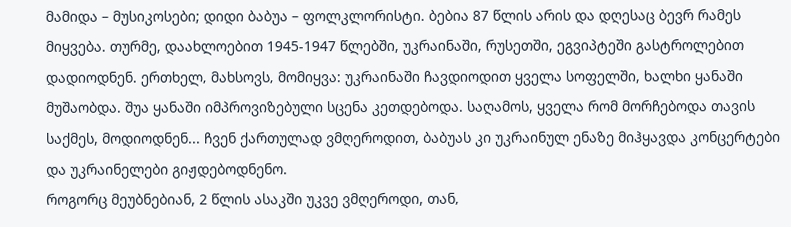მამიდა – მუსიკოსები; დიდი ბაბუა – ფოლკლორისტი. ბებია 87 წლის არის და დღესაც ბევრ რამეს მიყვება. თურმე, დაახლოებით 1945-1947 წლებში, უკრაინაში, რუსეთში, ეგვიპტეში გასტროლებით დადიოდნენ. ერთხელ‚ მახსოვს‚ მომიყვა: უკრაინაში ჩავდიოდით ყველა სოფელში, ხალხი ყანაში მუშაობდა. შუა ყანაში იმპროვიზებული სცენა კეთდებოდა. საღამოს, ყველა რომ მორჩებოდა თავის საქმეს, მოდიოდნენ... ჩვენ ქართულად ვმღეროდით, ბაბუას კი უკრაინულ ენაზე მიჰყავდა კონცერტები და უკრაინელები გიჟდებოდნენო.
როგორც მეუბნებიან, 2 წლის ასაკში უკვე ვმღეროდი, თან‚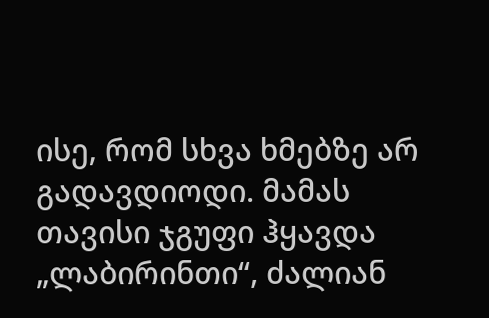ისე‚ რომ სხვა ხმებზე არ გადავდიოდი. მამას თავისი ჯგუფი ჰყავდა „ლაბირინთი“, ძალიან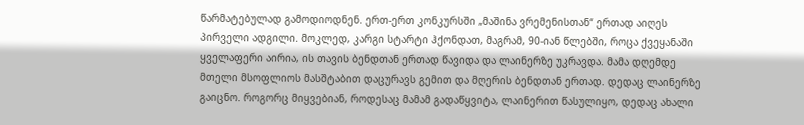წარმატებულად გამოდიოდნენ. ერთ-ერთ კონკურსში „მაშინა ვრემენისთან“ ერთად აიღეს პირველი ადგილი. მოკლედ‚ კარგი სტარტი ჰქონდათ, მაგრამ, 90-იან წლებში, როცა ქვეყანაში ყველაფერი აირია, ის თავის ბენდთან ერთად წავიდა და ლაინერზე უკრავდა. მამა დღემდე მთელი მსოფლიოს მასშტაბით დაცურავს გემით და მღერის ბენდთან ერთად. დედაც ლაინერზე გაიცნო. როგორც მიყვებიან, როდესაც მამამ გადაწყვიტა, ლაინერით წასულიყო, დედაც ახალი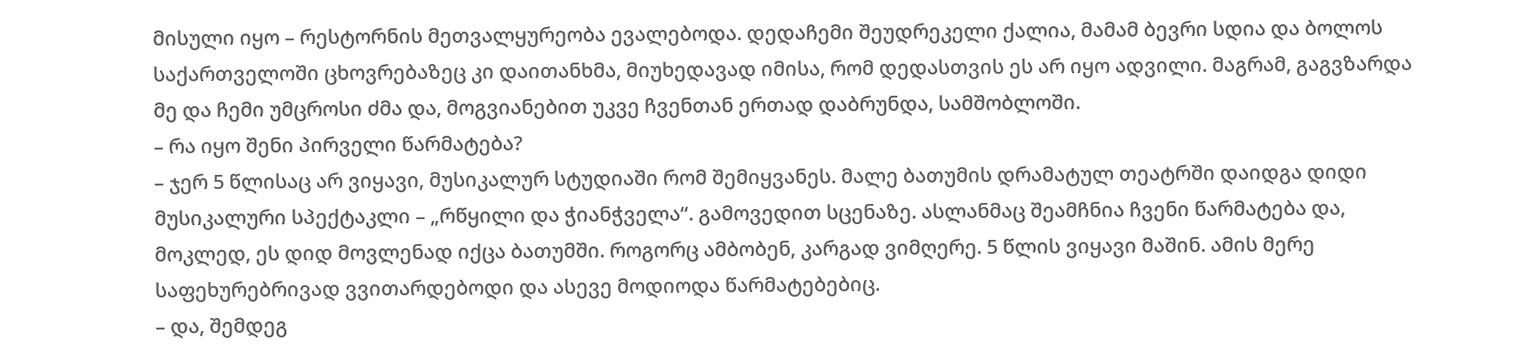მისული იყო – რესტორნის მეთვალყურეობა ევალებოდა. დედაჩემი შეუდრეკელი ქალია, მამამ ბევრი სდია და ბოლოს საქართველოში ცხოვრებაზეც კი დაითანხმა, მიუხედავად იმისა, რომ დედასთვის ეს არ იყო ადვილი. მაგრამ, გაგვზარდა მე და ჩემი უმცროსი ძმა და, მოგვიანებით უკვე ჩვენთან ერთად დაბრუნდა‚ სამშობლოში.
– რა იყო შენი პირველი წარმატება?
– ჯერ 5 წლისაც არ ვიყავი‚ მუსიკალურ სტუდიაში რომ შემიყვანეს. მალე ბათუმის დრამატულ თეატრში დაიდგა დიდი მუსიკალური სპექტაკლი – „რწყილი და ჭიანჭველა“. გამოვედით სცენაზე. ასლანმაც შეამჩნია ჩვენი წარმატება და, მოკლედ‚ ეს დიდ მოვლენად იქცა ბათუმში. როგორც ამბობენ‚ კარგად ვიმღერე. 5 წლის ვიყავი მაშინ. ამის მერე საფეხურებრივად ვვითარდებოდი და ასევე მოდიოდა წარმატებებიც.
– და, შემდეგ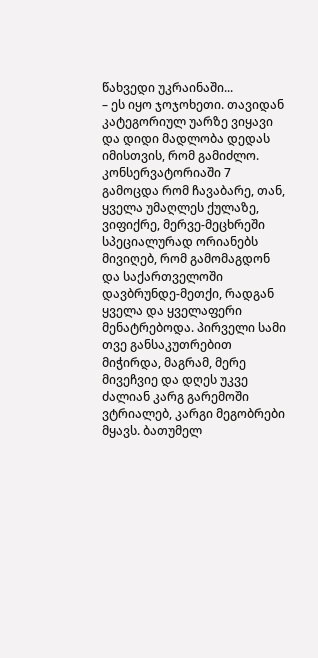წახვედი უკრაინაში...
– ეს იყო ჯოჯოხეთი. თავიდან კატეგორიულ უარზე ვიყავი და დიდი მადლობა დედას იმისთვის, რომ გამიძლო. კონსერვატორიაში 7 გამოცდა რომ ჩავაბარე, თან, ყველა უმაღლეს ქულაზე, ვიფიქრე, მერვე-მეცხრეში სპეციალურად ორიანებს მივიღებ, რომ გამომაგდონ და საქართველოში დავბრუნდე-მეთქი, რადგან ყველა და ყველაფერი მენატრებოდა. პირველი სამი თვე განსაკუთრებით მიჭირდა, მაგრამ, მერე მივეჩვიე და დღეს უკვე ძალიან კარგ გარემოში ვტრიალებ, კარგი მეგობრები მყავს. ბათუმელ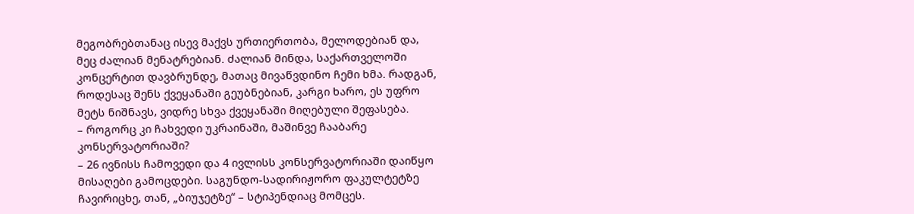მეგობრებთანაც ისევ მაქვს ურთიერთობა, მელოდებიან და, მეც ძალიან მენატრებიან. ძალიან მინდა, საქართველოში კონცერტით დავბრუნდე, მათაც მივაწვდინო ჩემი ხმა. რადგან‚ როდესაც შენს ქვეყანაში გეუბნებიან, კარგი ხარო, ეს უფრო მეტს ნიშნავს, ვიდრე სხვა ქვეყანაში მიღებული შეფასება.
– როგორც კი ჩახვედი უკრაინაში, მაშინვე ჩააბარე კონსერვატორიაში?
– 26 ივნისს ჩამოვედი და 4 ივლისს კონსერვატორიაში დაიწყო მისაღები გამოცდები. საგუნდო-სადირიჟორო ფაკულტეტზე ჩავირიცხე, თან‚ „ბიუჯეტზე“ – სტიპენდიაც მომცეს.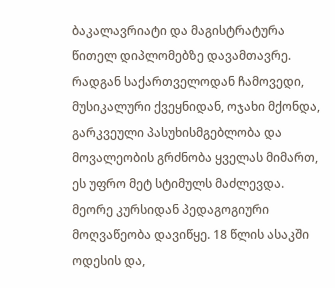ბაკალავრიატი და მაგისტრატურა წითელ დიპლომებზე დავამთავრე. რადგან საქართველოდან ჩამოვედი, მუსიკალური ქვეყნიდან, ოჯახი მქონდა, გარკვეული პასუხისმგებლობა და მოვალეობის გრძნობა ყველას მიმართ, ეს უფრო მეტ სტიმულს მაძლევდა. მეორე კურსიდან პედაგოგიური მოღვაწეობა დავიწყე. 18 წლის ასაკში ოდესის და,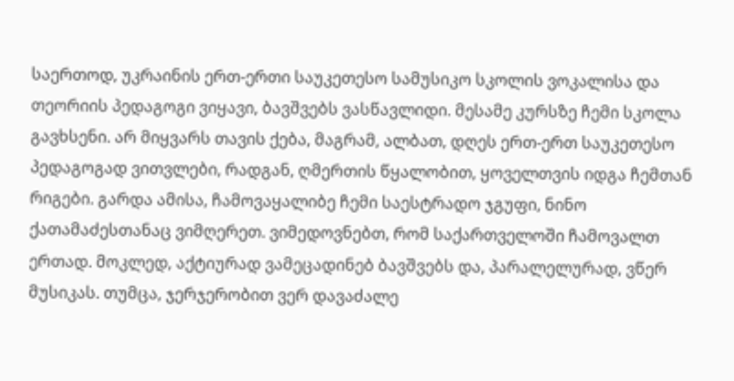საერთოდ‚ უკრაინის ერთ-ერთი საუკეთესო სამუსიკო სკოლის ვოკალისა და თეორიის პედაგოგი ვიყავი, ბავშვებს ვასწავლიდი. მესამე კურსზე ჩემი სკოლა გავხსენი. არ მიყვარს თავის ქება, მაგრამ‚ ალბათ‚ დღეს ერთ-ერთ საუკეთესო პედაგოგად ვითვლები, რადგან‚ ღმერთის წყალობით‚ ყოველთვის იდგა ჩემთან რიგები. გარდა ამისა‚ ჩამოვაყალიბე ჩემი საესტრადო ჯგუფი, ნინო ქათამაძესთანაც ვიმღერეთ. ვიმედოვნებთ, რომ საქართველოში ჩამოვალთ ერთად. მოკლედ‚ აქტიურად ვამეცადინებ ბავშვებს და, პარალელურად‚ ვწერ მუსიკას. თუმცა, ჯერჯერობით ვერ დავაძალე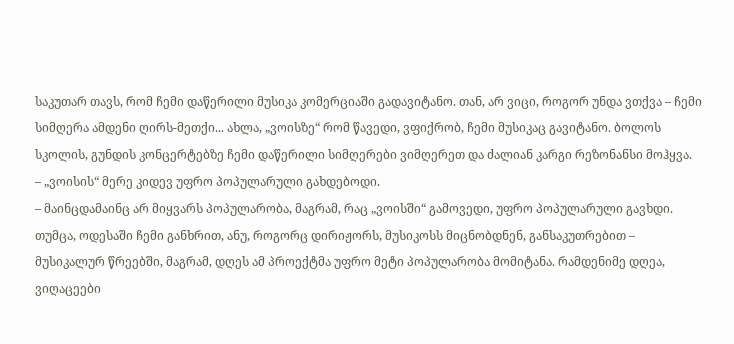საკუთარ თავს, რომ ჩემი დაწერილი მუსიკა კომერციაში გადავიტანო. თან‚ არ ვიცი, როგორ უნდა ვთქვა – ჩემი სიმღერა ამდენი ღირს-მეთქი... ახლა, „ვოისზე“ რომ წავედი, ვფიქრობ‚ ჩემი მუსიკაც გავიტანო. ბოლოს სკოლის, გუნდის კონცერტებზე ჩემი დაწერილი სიმღერები ვიმღერეთ და ძალიან კარგი რეზონანსი მოჰყვა.
– „ვოისის“ მერე კიდევ უფრო პოპულარული გახდებოდი.
– მაინცდამაინც არ მიყვარს პოპულარობა, მაგრამ, რაც „ვოისში“ გამოვედი, უფრო პოპულარული გავხდი. თუმცა, ოდესაში ჩემი განხრით, ანუ, როგორც დირიჟორს, მუსიკოსს მიცნობდნენ, განსაკუთრებით – მუსიკალურ წრეებში‚ მაგრამ, დღეს ამ პროექტმა უფრო მეტი პოპულარობა მომიტანა. რამდენიმე დღეა‚ ვიღაცეები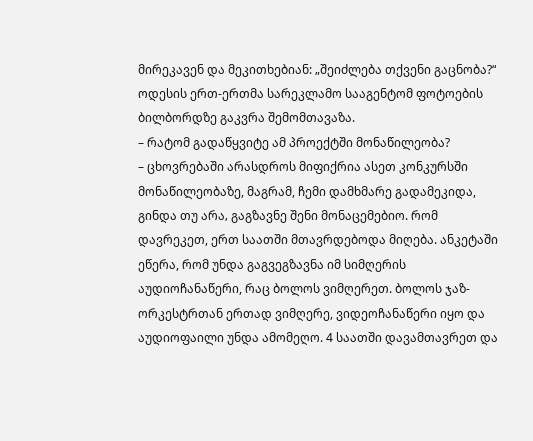მირეკავენ და მეკითხებიან: „შეიძლება თქვენი გაცნობა?“ ოდესის ერთ-ერთმა სარეკლამო სააგენტომ ფოტოების ბილბორდზე გაკვრა შემომთავაზა.
– რატომ გადაწყვიტე ამ პროექტში მონაწილეობა?
– ცხოვრებაში არასდროს მიფიქრია ასეთ კონკურსში მონაწილეობაზე, მაგრამ, ჩემი დამხმარე გადამეკიდა, გინდა თუ არა‚ გაგზავნე შენი მონაცემებიო. რომ დავრეკეთ, ერთ საათში მთავრდებოდა მიღება. ანკეტაში ეწერა, რომ უნდა გაგვეგზავნა იმ სიმღერის აუდიოჩანაწერი, რაც ბოლოს ვიმღერეთ. ბოლოს ჯაზ-ორკესტრთან ერთად ვიმღერე, ვიდეოჩანაწერი იყო და აუდიოფაილი უნდა ამომეღო. 4 საათში დავამთავრეთ და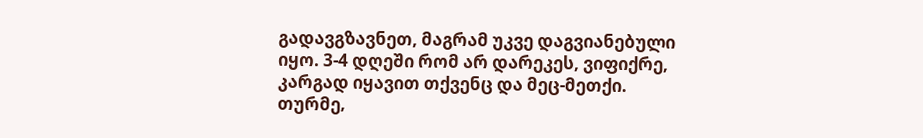გადავგზავნეთ, მაგრამ უკვე დაგვიანებული იყო. 3-4 დღეში რომ არ დარეკეს, ვიფიქრე, კარგად იყავით თქვენც და მეც-მეთქი. თურმე‚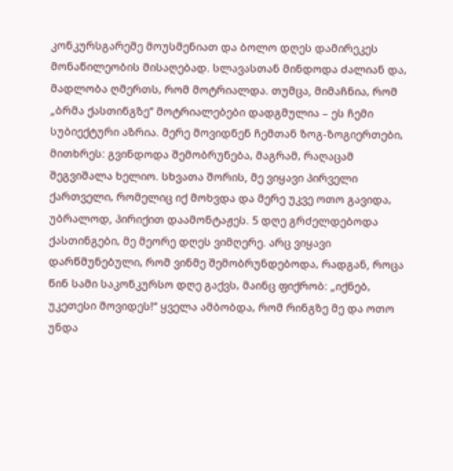კონკურსგარეშე მოუსმენიათ და ბოლო დღეს დამირეკეს მონაწილეობის მისაღებად. სლავასთან მინდოდა ძალიან და, მადლობა ღმერთს, რომ მოტრიალდა. თუმცა‚ მიმაჩნია, რომ „ბრმა ქასთინგზე“ მოტრიალებები დადგმულია – ეს ჩემი სუბიექტური აზრია. მერე მოვიდნენ ჩემთან ზოგ-ზოგიერთები, მითხრეს: გვინდოდა შემობრუნება, მაგრამ, რაღაცამ შეგვიშალა ხელიო. სხვათა შორის‚ მე ვიყავი პირველი ქართველი, რომელიც იქ მოხვდა და მერე უკვე ოთო გავიდა, უბრალოდ‚ პირიქით დაამონტაჟეს. 5 დღე გრძელდებოდა ქასთინგები, მე მეორე დღეს ვიმღერე. არც ვიყავი დარწმუნებული, რომ ვინმე შემობრუნდებოდა, რადგან‚ როცა წინ სამი საკონკურსო დღე გაქვს, მაინც ფიქრობ: „იქნებ, უკეთესი მოვიდეს!“ ყველა ამბობდა, რომ რინგზე მე და ოთო უნდა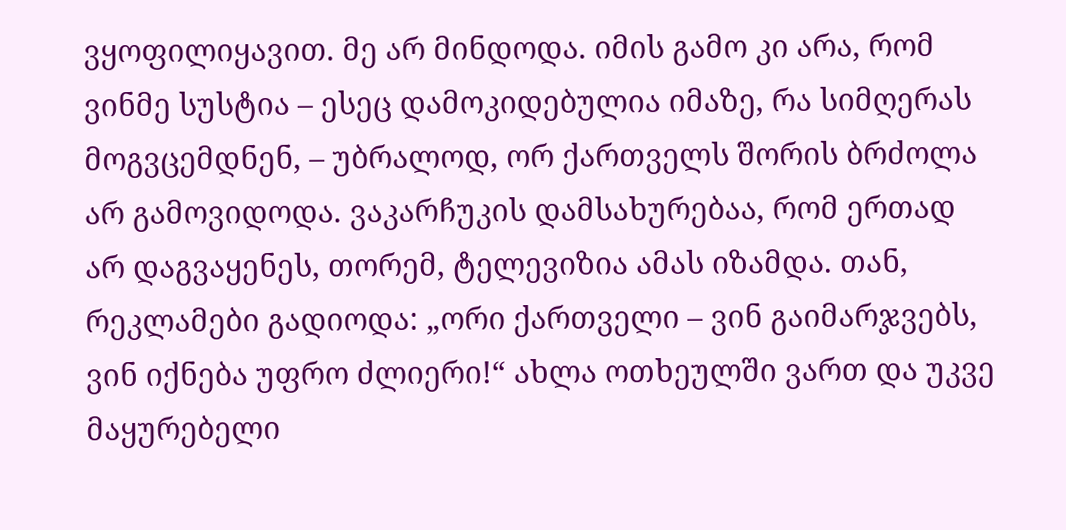ვყოფილიყავით. მე არ მინდოდა. იმის გამო კი არა, რომ ვინმე სუსტია – ესეც დამოკიდებულია იმაზე‚ რა სიმღერას მოგვცემდნენ, – უბრალოდ‚ ორ ქართველს შორის ბრძოლა არ გამოვიდოდა. ვაკარჩუკის დამსახურებაა, რომ ერთად არ დაგვაყენეს, თორემ, ტელევიზია ამას იზამდა. თან‚ რეკლამები გადიოდა: „ორი ქართველი – ვინ გაიმარჯვებს, ვინ იქნება უფრო ძლიერი!“ ახლა ოთხეულში ვართ და უკვე მაყურებელი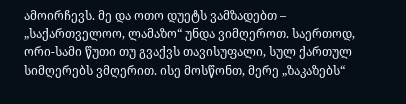ამოირჩევს. მე და ოთო დუეტს ვამზადებთ – „საქართველოო‚ ლამაზო“ უნდა ვიმღეროთ. საერთოდ, ორი-სამი წუთი თუ გვაქვს თავისუფალი, სულ ქართულ სიმღერებს ვმღერით. ისე მოსწონთ, მერე „ზაკაზებს“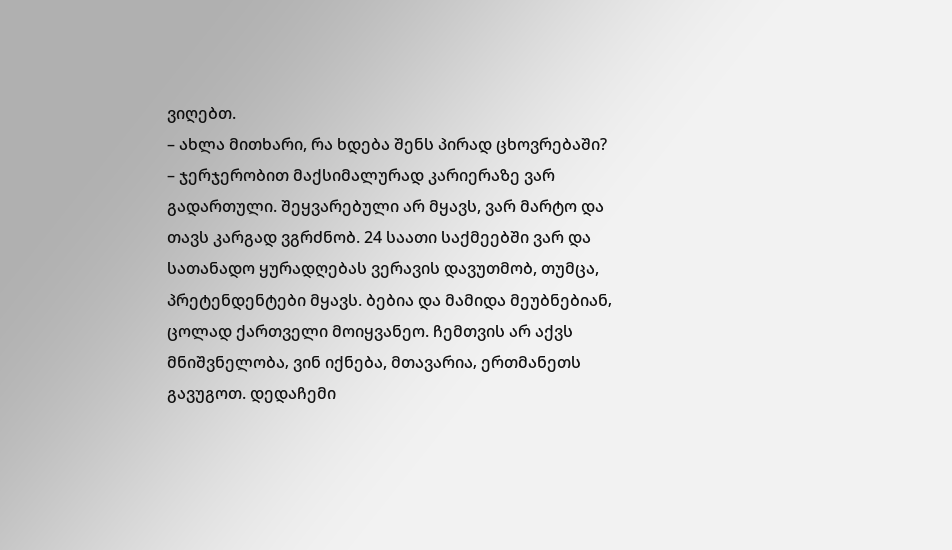ვიღებთ.
– ახლა მითხარი, რა ხდება შენს პირად ცხოვრებაში?
– ჯერჯერობით მაქსიმალურად კარიერაზე ვარ გადართული. შეყვარებული არ მყავს, ვარ მარტო და თავს კარგად ვგრძნობ. 24 საათი საქმეებში ვარ და სათანადო ყურადღებას ვერავის დავუთმობ, თუმცა, პრეტენდენტები მყავს. ბებია და მამიდა მეუბნებიან‚ ცოლად ქართველი მოიყვანეო. ჩემთვის არ აქვს მნიშვნელობა‚ ვინ იქნება, მთავარია‚ ერთმანეთს გავუგოთ. დედაჩემი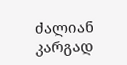ძალიან კარგად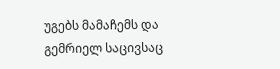უგებს მამაჩემს და გემრიელ საცივსაც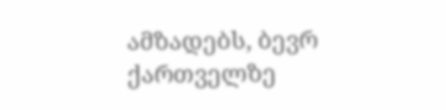ამზადებს, ბევრ ქართველზე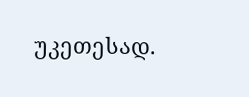უკეთესად.